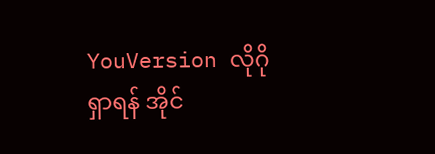YouVersion လိုဂို
ရှာရန် အိုင်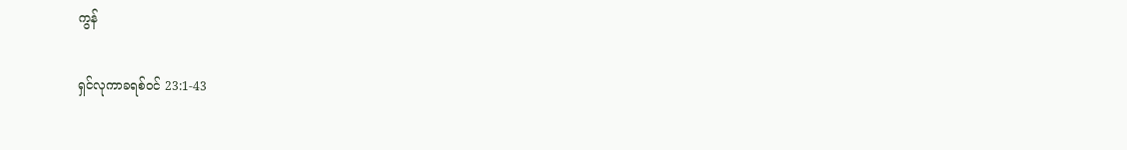ကွန်

ရှင်လုကာခရစ်ဝင် 23:1-43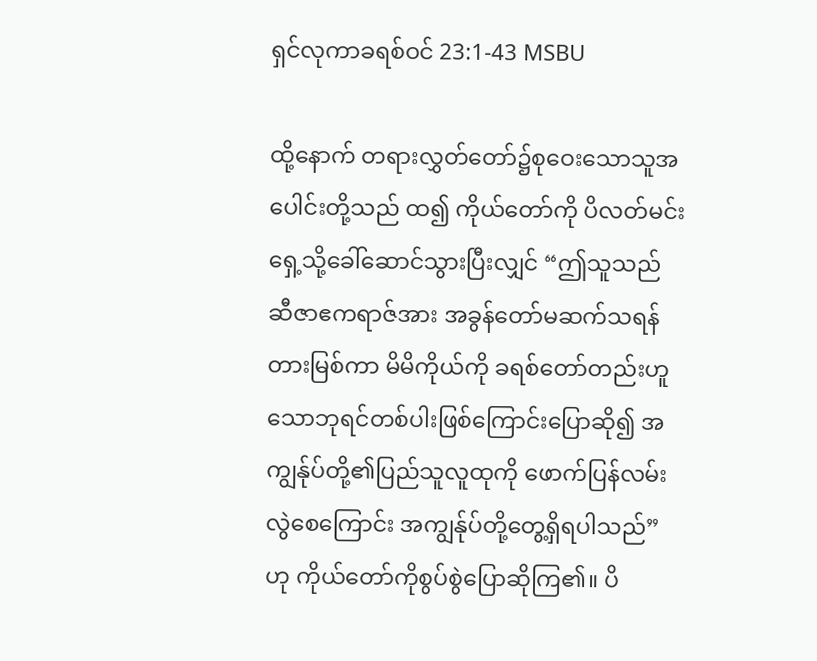ရှင်လုကာခရစ်ဝင် 23:1-43 MSBU

ထို့နောက် တရားလွှတ်တော်၌စုဝေးသောသူအပေါင်းတို့သည် ထ၍ ကိုယ်တော်ကို ပိလတ်မင်းရှေ့သို့ခေါ်ဆောင်သွားပြီးလျှင် “ဤသူသည် ဆီဇာဧကရာဇ်အား အခွန်တော်မဆက်သရန်တားမြစ်ကာ မိမိကိုယ်ကို ခရစ်တော်တည်းဟူသောဘုရင်တစ်ပါးဖြစ်ကြောင်းပြောဆို၍ အကျွန်ုပ်တို့၏ပြည်သူလူထုကို ဖောက်ပြန်လမ်းလွဲစေကြောင်း အကျွန်ုပ်တို့တွေ့ရှိရပါသည်”ဟု ကိုယ်တော်ကိုစွပ်စွဲပြောဆိုကြ၏။ ပိ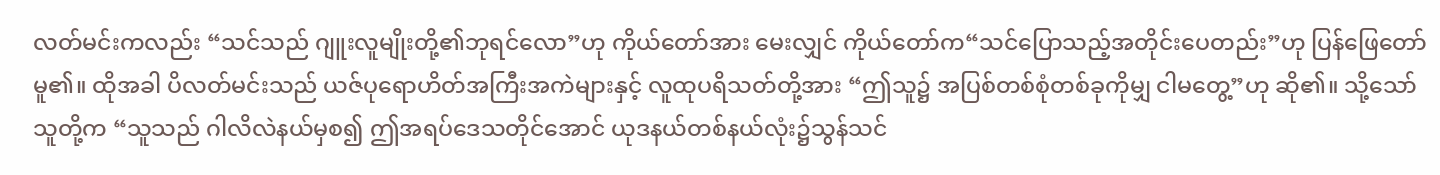လတ်မင်းကလည်း “သင်သည် ဂျူးလူမျိုးတို့၏ဘုရင်လော”ဟု ကိုယ်တော်အား မေးလျှင် ကိုယ်တော်က“သင်ပြောသည့်အတိုင်းပေတည်း”ဟု ပြန်ဖြေတော်မူ၏။ ထိုအခါ ပိလတ်မင်းသည် ယဇ်ပုရောဟိတ်အကြီးအကဲများနှင့် လူထုပရိသတ်တို့အား “ဤသူ၌ အပြစ်တစ်စုံတစ်ခုကိုမျှ ငါမတွေ့”ဟု ဆို၏။ သို့သော် သူတို့က “သူသည် ဂါလိလဲနယ်မှစ၍ ဤအရပ်ဒေသတိုင်အောင် ယုဒနယ်တစ်နယ်လုံး၌သွန်သင်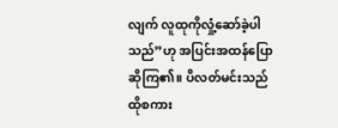လျက် လူထုကိုလှုံ့ဆော်ခဲ့ပါသည်”ဟု အပြင်းအထန်ပြောဆိုကြ၏။ ပိလတ်မင်းသည် ထိုစကား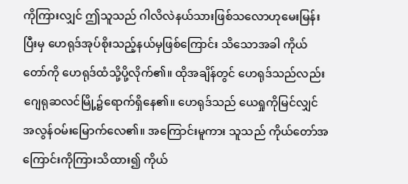ကိုကြားလျှင် ဤသူသည် ဂါလိလဲနယ်သားဖြစ်သလောဟုမေးမြန်းပြီးမှ ဟေရုဒ်အုပ်စိုးသည့်နယ်မှဖြစ်ကြောင်း သိသောအခါ ကိုယ်တော်ကို ဟေရုဒ်ထံသို့ပို့လိုက်၏။ ထိုအချိန်တွင် ဟေရုဒ်သည်လည်း ဂျေရုဆလင်မြို့၌ရောက်ရှိနေ၏။ ဟေရုဒ်သည် ယေရှုကိုမြင်လျှင် အလွန်ဝမ်းမြောက်လေ၏။ အကြောင်းမူကား သူသည် ကိုယ်တော်အကြောင်းကိုကြားသိထား၍ ကိုယ်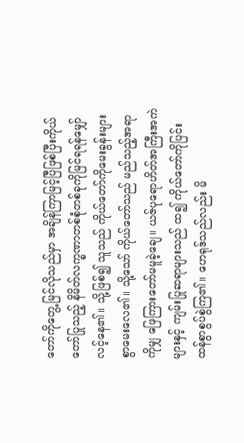တော်ကိုတွေ့မြင်လိုသည်မှာ အချိန်ကြာမြင့်ပြီဖြစ်ပြီးကိုယ်တော်ပြုသည့် နိမိတ်လက္ခဏာတစ်စုံတစ်ခုကိုမြင်ရရန်မျှော်လင့်နေ၏။ သို့ဖြစ်၍ သူသည် ကိုယ်တော်ကိုမေးခွန်းများစွာမေးလေ၏။ သို့သော် ကိုယ်တော်သည် မည်သည့်အရာကိုမျှ ဖြေကြားတော်မမူခဲ့ချေ။ ယဇ်ပုရောဟိတ်အကြီးအကဲများနှင့် ကျမ်းပြုဆရာများသည် ထ၍ ကိုယ်တော်ကိုပြင်းထန်စွာစွပ်စွဲကြ၏။ ဟေရုဒ်သည်လည်း မိ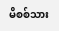မိစစ်သား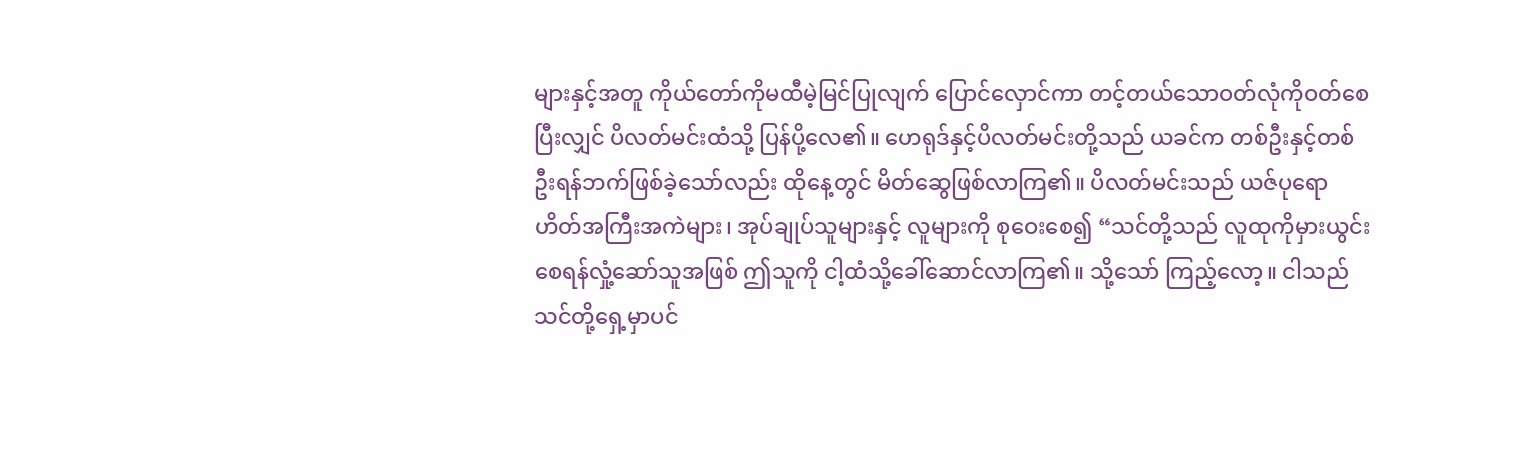များနှင့်အတူ ကိုယ်တော်ကိုမထီမဲ့မြင်ပြုလျက် ပြောင်လှောင်ကာ တင့်တယ်သောဝတ်လုံကိုဝတ်စေပြီးလျှင် ပိလတ်မင်းထံသို့ ပြန်ပို့လေ၏။ ဟေရုဒ်နှင့်ပိလတ်မင်းတို့သည် ယခင်က တစ်ဦးနှင့်တစ်ဦးရန်ဘက်ဖြစ်ခဲ့သော်လည်း ထိုနေ့တွင် မိတ်ဆွေဖြစ်လာကြ၏။ ပိလတ်မင်းသည် ယဇ်ပုရောဟိတ်အကြီးအကဲများ၊ အုပ်ချုပ်သူများနှင့် လူများကို စုဝေးစေ၍ “သင်တို့သည် လူထုကိုမှားယွင်းစေရန်လှုံ့ဆော်သူအဖြစ် ဤသူကို ငါ့ထံသို့ခေါ်ဆောင်လာကြ၏။ သို့သော် ကြည့်လော့။ ငါသည် သင်တို့ရှေ့မှာပင်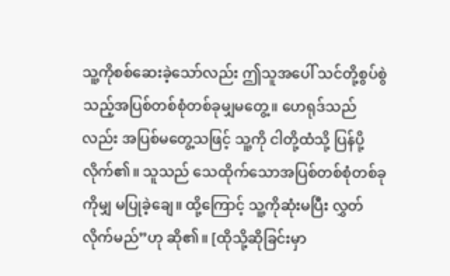သူ့ကိုစစ်ဆေးခဲ့သော်လည်း ဤသူအပေါ် သင်တို့စွပ်စွဲသည့်အပြစ်တစ်စုံတစ်ခုမျှမတွေ့။ ဟေရုဒ်သည်လည်း အပြစ်မတွေ့သဖြင့် သူ့ကို ငါတို့ထံသို့ ပြန်ပို့လိုက်၏။ သူသည် သေထိုက်သောအပြစ်တစ်စုံတစ်ခုကိုမျှ မပြုခဲ့ချေ။ ထို့ကြောင့် သူ့ကိုဆုံးမပြီး လွှတ်လိုက်မည်”ဟု ဆို၏။ [ထိုသို့ဆိုခြင်းမှာ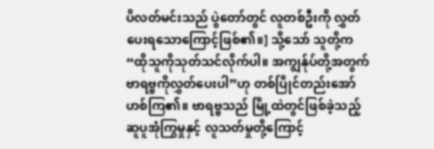ပိလတ်မင်းသည် ပွဲတော်တွင် လူတစ်ဦးကို လွှတ်ပေးရသောကြောင့်ဖြစ်၏။] သို့သော် သူတို့က “ထိုသူကိုသုတ်သင်လိုက်ပါ။ အကျွန်ုပ်တို့အတွက် ဗာရဗ္ဗကိုလွှတ်ပေးပါ”ဟု တစ်ပြိုင်တည်းအော်ဟစ်ကြ၏။ ဗာရဗ္ဗသည် မြို့ထဲတွင်ဖြစ်ခဲ့သည့် ဆူပူအုံကြွမှုနှင့် လူသတ်မှုတို့ကြောင့်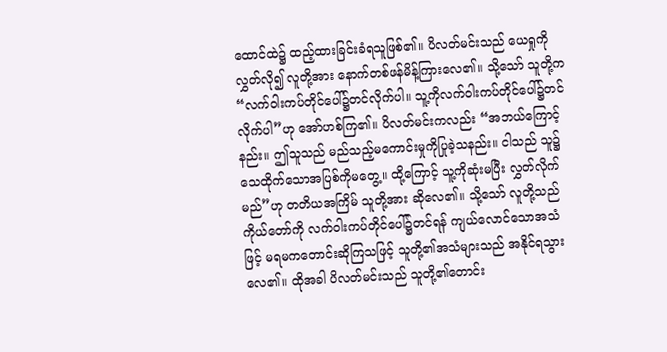ထောင်ထဲ၌ ထည့်ထားခြင်းခံရသူဖြစ်၏။ ပိလတ်မင်းသည် ယေရှုကိုလွှတ်လို၍ လူတို့အား နောက်တစ်ဖန်မိန့်ကြားလေ၏။ သို့သော် သူတို့က “လက်ဝါးကပ်တိုင်ပေါ်၌တင်လိုက်ပါ။ သူ့ကိုလက်ဝါးကပ်တိုင်ပေါ်၌တင်လိုက်ပါ”ဟု အော်ဟစ်ကြ၏။ ပိလတ်မင်းကလည်း “အဘယ်ကြောင့်နည်း။ ဤသူသည် မည်သည့်မကောင်းမှုကိုပြုခဲ့သနည်း။ ငါသည် သူ၌ သေထိုက်သောအပြစ်ကိုမတွေ့။ ထို့ကြောင့် သူ့ကိုဆုံးမပြီး လွှတ်လိုက်မည်”ဟု တတိယအကြိမ် သူတို့အား ဆိုလေ၏။ သို့သော် လူတို့သည် ကိုယ်တော်ကို လက်ဝါးကပ်တိုင်ပေါ်၌တင်ရန် ကျယ်လောင်သောအသံဖြင့် မရမကတောင်းဆိုကြသဖြင့် သူတို့၏အသံများသည် အနိုင်ရသွားလေ၏။ ထိုအခါ ပိလတ်မင်းသည် သူတို့၏တောင်း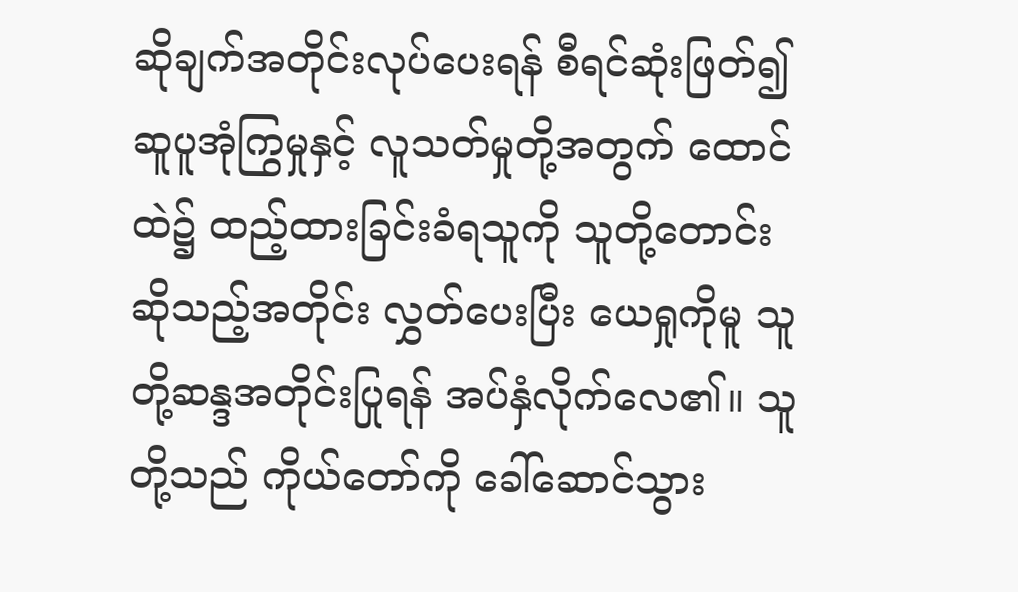ဆိုချက်အတိုင်းလုပ်ပေးရန် စီရင်ဆုံးဖြတ်၍ ဆူပူအုံကြွမှုနှင့် လူသတ်မှုတို့အတွက် ထောင်ထဲ၌ ထည့်ထားခြင်းခံရသူကို သူတို့တောင်းဆိုသည့်အတိုင်း လွှတ်ပေးပြီး ယေရှုကိုမူ သူတို့ဆန္ဒအတိုင်းပြုရန် အပ်နှံလိုက်လေ၏။ သူတို့သည် ကိုယ်တော်ကို ခေါ်ဆောင်သွား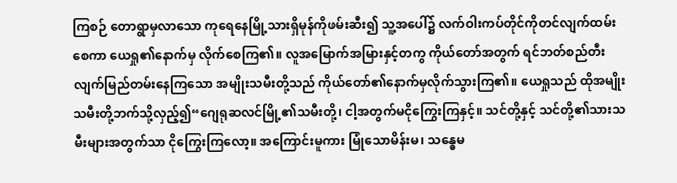ကြစဉ် တောရွာမှလာသော ကုရေနေမြို့သားရှိမုန်ကိုဖမ်းဆီး၍ သူ့အပေါ်၌ လက်ဝါးကပ်တိုင်ကိုတင်လျက်ထမ်းစေကာ ယေရှု၏နောက်မှ လိုက်စေကြ၏။ လူအမြောက်အမြားနှင့်တကွ ကိုယ်တော်အတွက် ရင်ဘတ်စည်တီးလျက်မြည်တမ်းနေကြသော အမျိုးသမီးတို့သည် ကိုယ်တော်၏နောက်မှလိုက်သွားကြ၏။ ယေရှုသည် ထိုအမျိုးသမီးတို့ဘက်သို့လှည့်၍“ဂျေရုဆလင်မြို့၏သမီးတို့၊ ငါ့အတွက်မငိုကြွေးကြနှင့်။ သင်တို့နှင့် သင်တို့၏သားသမီးများအတွက်သာ ငိုကြွေးကြလော့။ အကြောင်းမူကား မြုံသောမိန်းမ၊ သန္ဓေမ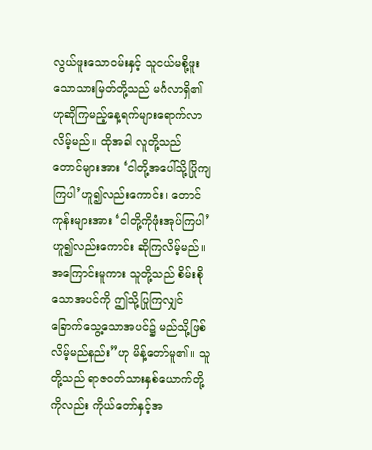လွယ်ဖူးသောဝမ်းနှင့် သူငယ်မစို့ဖူးသောသားမြတ်တို့သည် မင်္ဂလာရှိ၏ဟုဆိုကြမည့်နေ့ရက်များရောက်လာလိမ့်မည်။ ထိုအခါ လူတို့သည် တောင်များအား ‘ငါတို့အပေါ်သို့ပြိုကျကြပါ’ဟူ၍လည်းကောင်း၊ တောင်ကုန်းများအား ‘ငါတို့ကိုဖုံးအုပ်ကြပါ’ဟူ၍လည်းကောင်း ဆိုကြလိမ့်မည်။ အကြောင်းမူကား သူတို့သည် စိမ်းစိုသောအပင်ကို ဤသို့ပြုကြလျှင် ခြောက်သွေ့သောအပင်၌ မည်သို့ဖြစ်လိမ့်မည်နည်း”ဟု မိန့်တော်မူ၏။ သူတို့သည် ရာဇဝတ်သားနှစ်ယောက်တို့ကိုလည်း ကိုယ်တော်နှင့်အ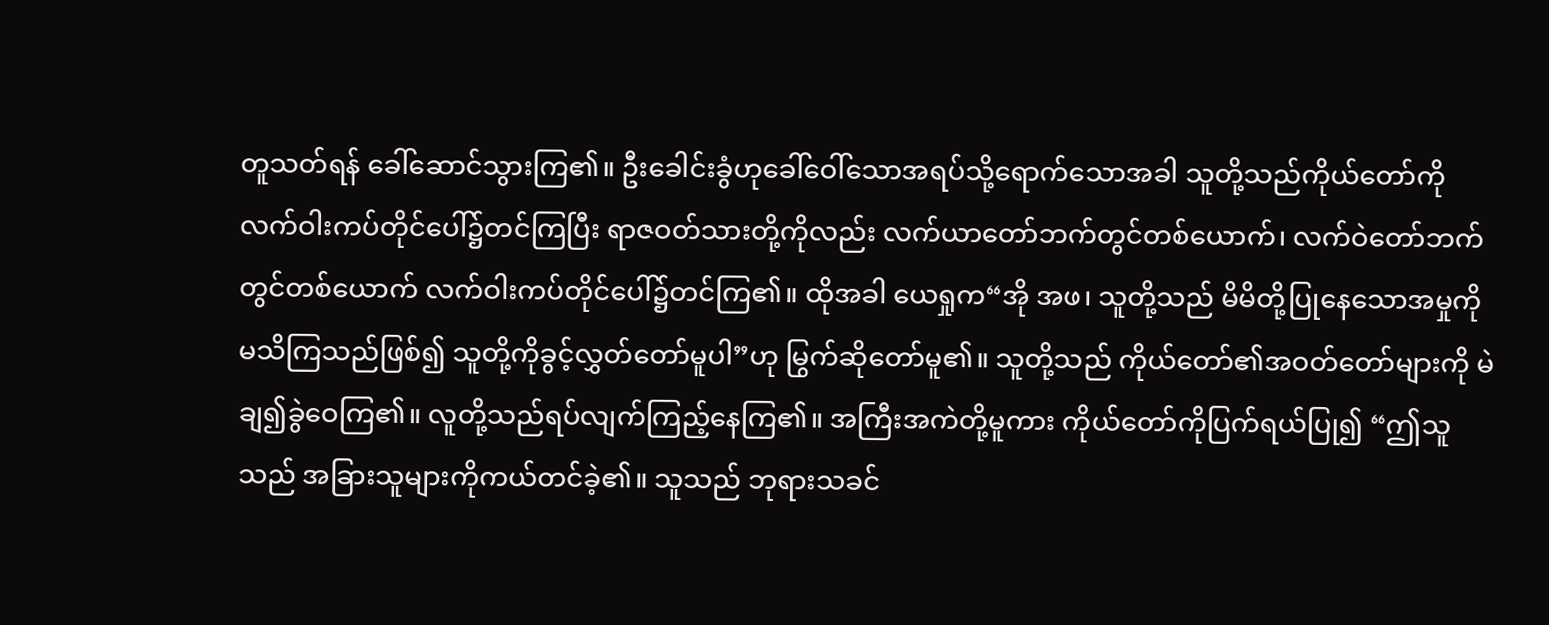တူသတ်ရန် ခေါ်ဆောင်သွားကြ၏။ ဦးခေါင်းခွံဟုခေါ်ဝေါ်သောအရပ်သို့ရောက်သောအခါ သူတို့သည်ကိုယ်တော်ကို လက်ဝါးကပ်တိုင်ပေါ်၌တင်ကြပြီး ရာဇဝတ်သားတို့ကိုလည်း လက်ယာတော်ဘက်တွင်တစ်ယောက်၊ လက်ဝဲတော်ဘက်တွင်တစ်ယောက် လက်ဝါးကပ်တိုင်ပေါ်၌တင်ကြ၏။ ထိုအခါ ယေရှုက“အို အဖ၊ သူတို့သည် မိမိတို့ပြုနေသောအမှုကို မသိကြသည်ဖြစ်၍ သူတို့ကိုခွင့်လွှတ်တော်မူပါ”ဟု မြွက်ဆိုတော်မူ၏။ သူတို့သည် ကိုယ်တော်၏အဝတ်တော်များကို မဲချ၍ခွဲဝေကြ၏။ လူတို့သည်ရပ်လျက်ကြည့်နေကြ၏။ အကြီးအကဲတို့မူကား ကိုယ်တော်ကိုပြက်ရယ်ပြု၍ “ဤသူသည် အခြားသူများကိုကယ်တင်ခဲ့၏။ သူသည် ဘုရားသခင်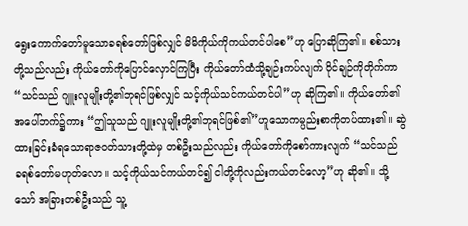ရွေးကောက်တော်မူသောခရစ်တော်ဖြစ်လျှင် မိမိကိုယ်ကိုကယ်တင်ပါစေ”ဟု ပြောဆိုကြ၏။ စစ်သားတို့သည်လည်း ကိုယ်တော်ကိုပြောင်လှောင်ကြပြီး ကိုယ်တော်ထံသို့ချဉ်းကပ်လျက် ဝိုင်ချဉ်ကိုတိုက်ကာ “သင်သည် ဂျူးလူမျိုးတို့၏ဘုရင်ဖြစ်လျှင် သင့်ကိုယ်သင်ကယ်တင်ပါ”ဟု ဆိုကြ၏။ ကိုယ်တော်၏အပေါ်ဘက်၌ကား “ဤသူသည် ဂျူးလူမျိုးတို့၏ဘုရင်ဖြစ်၏”ဟူသောကမ္ပည်းစာကိုတပ်ထား၏။ ဆွဲထားခြင်းခံရသောရာဇဝတ်သားတို့ထဲမှ တစ်ဦးသည်လည်း ကိုယ်တော်ကိုစော်ကားလျက် “သင်သည် ခရစ်တော်မဟုတ်လော။ သင့်ကိုယ်သင်ကယ်တင်၍ ငါတို့ကိုလည်းကယ်တင်လော့”ဟု ဆို၏။ သို့သော် အခြားတစ်ဦးသည် သူ့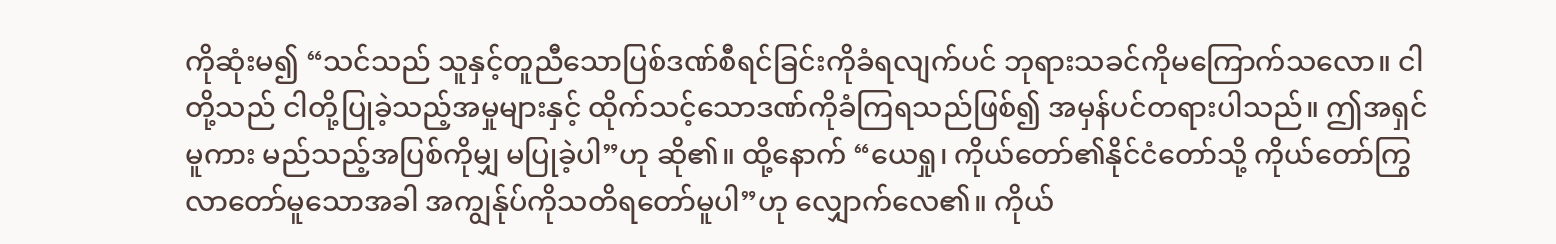ကိုဆုံးမ၍ “သင်သည် သူနှင့်တူညီသောပြစ်ဒဏ်စီရင်ခြင်းကိုခံရလျက်ပင် ဘုရားသခင်ကိုမကြောက်သလော။ ငါတို့သည် ငါတို့ပြုခဲ့သည့်အမှုများနှင့် ထိုက်သင့်သောဒဏ်ကိုခံကြရသည်ဖြစ်၍ အမှန်ပင်တရားပါသည်။ ဤအရှင်မူကား မည်သည့်အပြစ်ကိုမျှ မပြုခဲ့ပါ”ဟု ဆို၏။ ထို့နောက် “ယေရှု၊ ကိုယ်တော်၏နိုင်ငံတော်သို့ ကိုယ်တော်ကြွလာတော်မူသောအခါ အကျွန်ုပ်ကိုသတိရတော်မူပါ”ဟု လျှောက်လေ၏။ ကိုယ်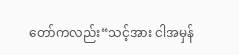တော်ကလည်း“သင့်အား ငါအမှန်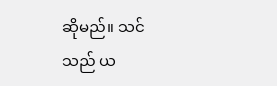ဆိုမည်။ သင်သည် ယ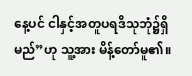နေ့ပင် ငါနှင့်အတူပရဒိသုဘုံ၌ရှိမည်”ဟု သူ့အား မိန့်တော်မူ၏။